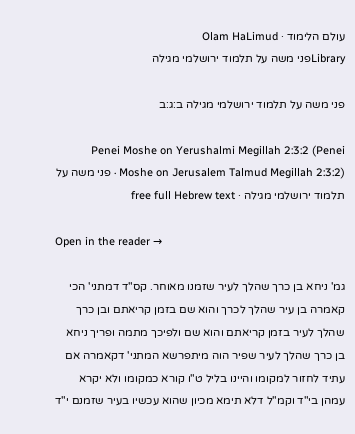עולם הלימוד · Olam HaLimud
Libraryפני משה על תלמוד ירושלמי מגילה

פני משה על תלמוד ירושלמי מגילה ב:ג:ב

Penei Moshe on Yerushalmi Megillah 2:3:2 (Penei Moshe on Jerusalem Talmud Megillah 2:3:2) · פני משה על תלמוד ירושלמי מגילה · free full Hebrew text

Open in the reader →

גמ' ניחא בן כרך שהלך לעיר שזמנו מאוחר. קס"ד דמתני' הכי קאמרה בן עיר שהלך לכרך והוא שם בזמן קריאתם ובן כרך שהלך לעיר בזמן קריאתם והוא שם ולפיכך מתמה ופריך ניחא בן כרך שהלך לעיר שפיר הוה מיתפרשא המתני' דקאמרה אם עתיד לחזור למקומו והיינו בליל ט"ו קורא כמקומו ולא יקרא עמהן בי"ד וקמ"ל דלא תימא מכיון שהוא עכשיו בעיר שזמנם י"ד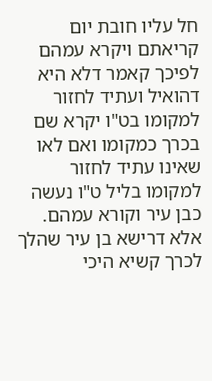חל עליו חובת יום קריאתם ויקרא עמהם לפיכך קאמר דלא היא דהואיל ועתיד לחזור למקומו בט"ו יקרא שם בכרך כמקומו ואם לאו שאינו עתיד לחזור למקומו בליל ט"ו נעשה כבן עיר וקורא עמהם. אלא דרישא בן עיר שהלך לכרך קשיא היכי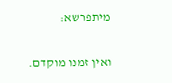מיתפרשא:

ואין זמנו מוקדם.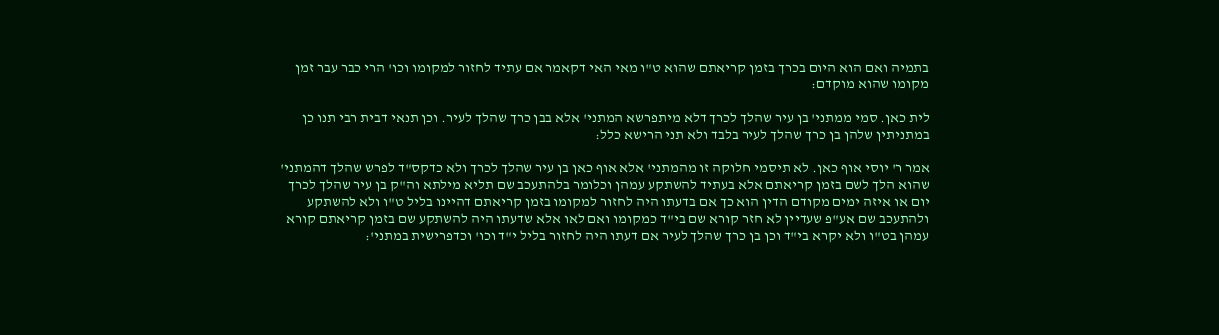בתמיה ואם הוא היום בכרך בזמן קריאתם שהוא ט"ו מאי האי דקאמר אם עתיד לחזור למקומו וכו' הרי כבר עבר זמן מקומו שהוא מוקדם:

לית כאן. סמי ממתני' בן עיר שהלך לכרך דלא מיתפרשא המתני' אלא בבן כרך שהלך לעיר. וכן תנאי דבית רבי תנו כן במתניתין שלהן בן כרך שהלך לעיר בלבד ולא תני הרישא כלל:

אמר ר' יוסי אוף כאן. לא תיסמי חלוקה זו מהמתני' אלא אוף כאן בן עיר שהלך לכרך ולא כדקס"ד לפרש שהלך דהמתני' שהוא הלך לשם בזמן קריאתם אלא בעתיד להשתקע עמהן וכלומר בלהתעכב שם תליא מילתא וה"ק בן עיר שהלך לכרך יום או איזה ימים מקודם הדין הוא כך אם בדעתו היה לחזור למקומו בזמן קריאתם דהיינו בליל ט"ו ולא להשתקע ולהתעכב שם אע"פ שעדיין לא חזר קורא שם בי"ד כמקומו ואם לאו אלא שדעתו היה להשתקע שם בזמן קריאתם קורא עמהן בט"ו ולא יקרא בי"ד וכן בן כרך שהלך לעיר אם דעתו היה לחזור בליל י"ד וכו' וכדפרישית במתני':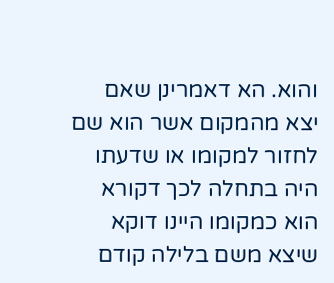והוא. הא דאמרינן שאם יצא מהמקום אשר הוא שם לחזור למקומו או שדעתו היה בתחלה לכך דקורא הוא כמקומו היינו דוקא שיצא משם בלילה קודם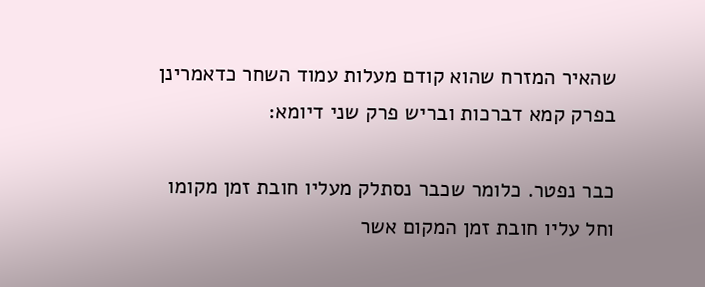שהאיר המזרח שהוא קודם מעלות עמוד השחר כדאמרינן בפרק קמא דברכות ובריש פרק שני דיומא:

כבר נפטר. כלומר שכבר נסתלק מעליו חובת זמן מקומו וחל עליו חובת זמן המקום אשר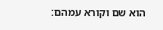הוא שם וקורא עמהם: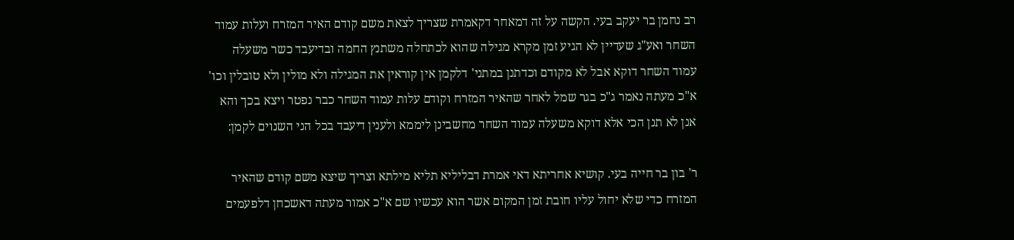רב נחמן בר יעקב בעי. הקשה על זה דמאחר דקאמרת שצריך לצאת משם קודם האיר המזרח ועלות עמוד השחר ואע"ג שעדיין לא הגיע זמן מקרא מגילה שהוא לכתחלה משתנץ החמה ובדיעבד כשר משעלה עמוד השחר דוקא אבל לא מקודם וכדתנן במתני' דלקמן אין קוראין את המגילה ולא מולין ולא טובלין וכו' א"כ מעתה נאמר ג"כ בגר שמל לאחר שהאיר המזרח וקודם עלות עמוד השחר כבר נפטר ויצא בכך והא אנן לא תנן הכי אלא דוקא משעלה עמוד השחר מחשבינן ליממא ולענין דיעבד בכל הני השנוים לקמן:

ר' בון בר חייה בעי. קושיא אחריתא דאי אמרת דבליליא תליא מילתא וצריך שיצא משם קודם שהאיר המזרח כדי שלא יחול עליו חובת זמן המקום אשר הוא עכשיו שם א"כ אמור מעתה דאשכחן דלפעמים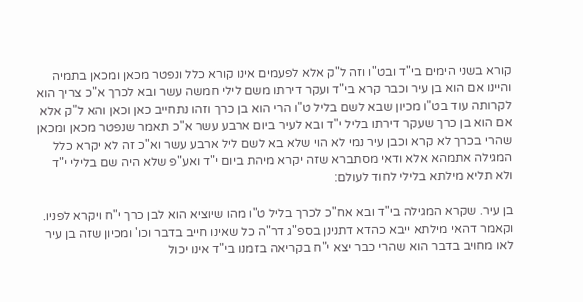קורא בשני הימים בי"ד ובט"ו וזה ל"ק אלא לפעמים אינו קורא כלל ונפטר מכאן ומכאן בתמיה והיינו אם הוא בן עיר וכבר קרא בי"ד ועקר דירתו משם לילי חמשה עשר ובא לכרך א"כ צריך הוא לקרותה עוד בט"ו מכיון שבא לשם בליל ט"ו הרי הוא בן כרך וזהו נתחייב כאן וכאן והא ל"ק אלא אם הוא בן כרך שעקר דירתו בליל י"ד ובא לעיר ביום ארבע עשר א"כ תאמר שנפטר מכאן ומכאן שהרי בכרך לא קרא וכבן עיר נמי לא הוי שלא בא לשם ליל ארבע עשר וא"כ זה לא יקרא כלל המגילה אתמהא אלא ודאי מסתברא שזה יקרא מיהת ביום י"ד ואע"פ שלא היה שם בלילי י"ד ולא תליא מילתא בלילי לחוד לעולם:

בן עיר. שקרא המגילה בי"ד ובא אח"כ לכרך בליל ט"ו מהו שיוציא הוא לבן כרך י"ח ויקרא לפניו. וקאמר דהאי מילתא ייבא כהדא דתנינן בספ"ג דר"ה כל שאינו חייב בדבר וכו' ומכיון שזה בן עיר לאו מחויב בדבר הוא שהרי כבר יצא י"ח בקריאה בזמנו בי"ד אינו יכול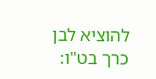להוציא לבן כרך בט"ו: